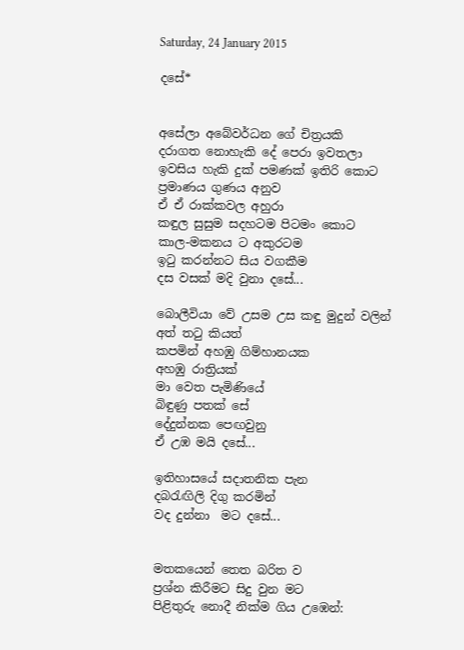Saturday, 24 January 2015

දසේ*


අසේලා අබේවර්ධන ගේ චිත්‍රයකි
දරාගත නොහැකි දේ පෙරා ඉවතලා
ඉවසිය හැකි දුක් පමණක් ඉතිරි කොට
ප්‍රමාණය ගුණය අනුව
ඒ ඒ රාක්කවල අහුරා
කඳුල සුසුම සදහටම පිටමං කොට
කාල-මකනය ට අකුරටම
ඉටු කරන්නට සිය වගකීම
දස වසක් මදි වුනා දසේ...

බොලීවියා වේ උසම උස කඳු මුදුන් වලින්
අත් තටු කියත්
කපමින් අහඹු ගිම්හානයක
අහඹු රාත්‍රියක්
මා වෙත පැමිණියේ
බිඳුණු පතක් සේ
දේදුන්නක පෙඟවුනු
ඒ උඹ මයි දසේ...

ඉතිහාසයේ සදාතනික පැන
දබරැඟිලි දිගු කරමින්
වද දුන්නා  මට දසේ...


මතකයෙන් තෙත බරිත ව
ප්‍රශ්න කිරීමට සිදු වුන මට
පිළිතුරු නොදී නික්ම ගිය උඹෙන්: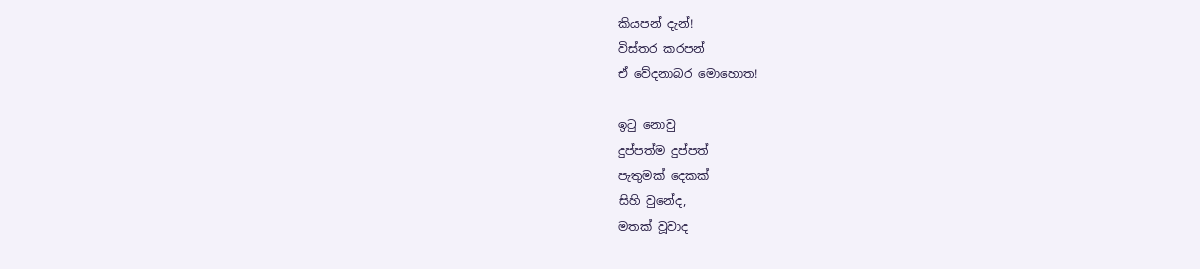කියපන් දැන්!
විස්තර කරපන්
ඒ වේදනාබර මොහොත!

ඉටු නොවු
දුප්පත්ම දුප්පත්
පැතුමක් දෙකක්
සිහි වුනේද,
මතක් වූවාද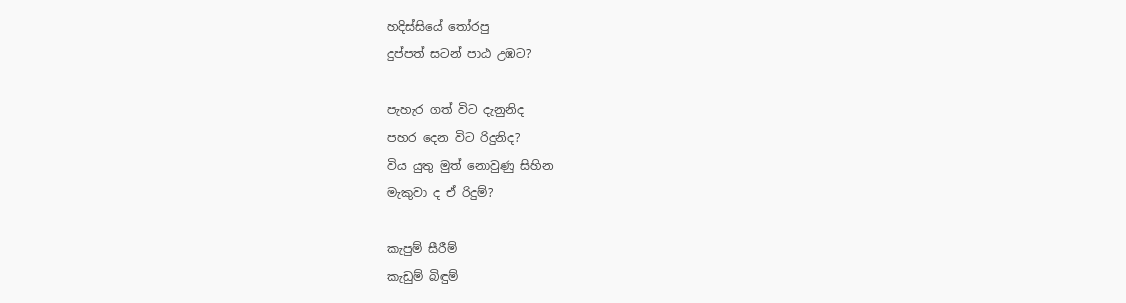හදිස්සියේ තෝරපු
දුප්පත් සටන් පාඨ උඹට?

පැහැර ගත් විට දැනුනිද
පහර දෙන විට රිදුනිද?
විය යුතු මුත් නොවුණු සිහින
මැකුවා ද ඒ රිදුම්?

කැපුම් සීරීම්
කැඩුම් බිඳුම්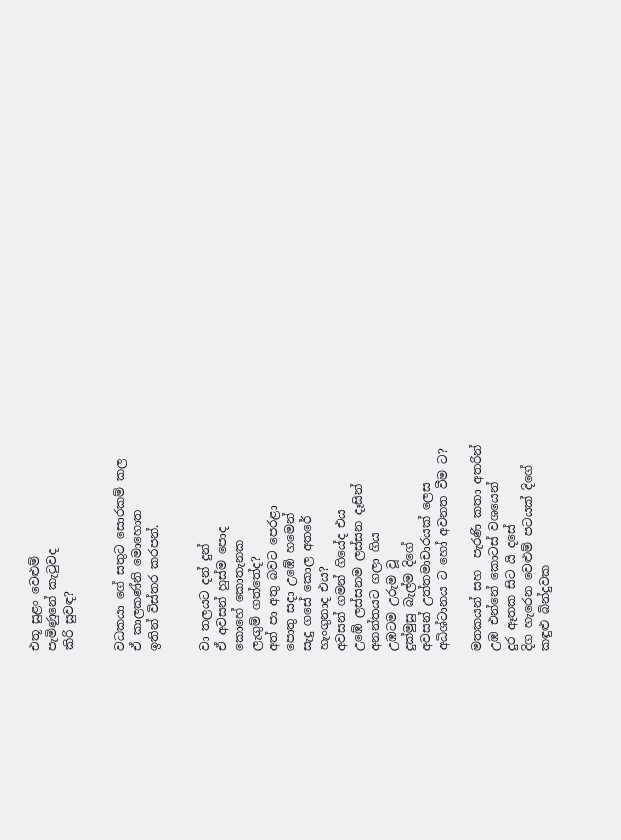එතූ සුළං වෙළුම්
පැමිණුනේ කැටුවද
කිරි සුවඳ?


වධකයා ගේ සතුට සොරකම් කල
ඒ කාලකණ්නි මොහොත
ඉතින් විස්තර කරපන්.


වා තලයට දන් දුන්
ඒ අවසන් හුස්ම පොද
කොහේ කොතැනක
ලැගුම් ගත්තේද?
අත් පා අතු බවට පෙරළා
පොතු සදා උඹේ හමෙන්
සැදු ගසේ කොල අතරේ
හැංගුනාද එය?
අවසන් ගමන් ගියේද එය
උඹේ ලස්සනම ලස්සන දෑසින්
අනන්තයට ගලා ගිය
උඹටම උරුම වූ
දුක්මුසු බැල්ම දිගේ
අවසන් උත්තමාචාරයක් ලෙස
අධිශ්ටානය ට හෝ අවනත වීම ට?

මතකයන් සහ  පැරණි කතා අතරින්
උඹ එන්නේ කොටස් වශයෙන්
දුර ඈතක සිට යි දසේ
දිග හැරෙන වෙළුම් පටයක් දිගේ
කඳුළු බින්දුවක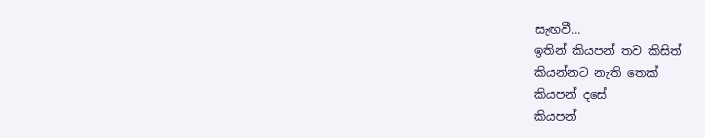සැඟවී...
ඉතින් කියපන් තව කිසිත්
කියන්නට නැති තෙක්
කියපන් දසේ
කියපන්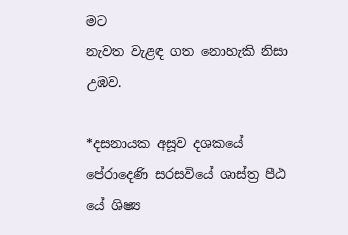මට
නැවත වැළඳ ගත නොහැකි නිසා
උඹව.

*දසනායක අසූව දශකයේ පේරාදෙණි සරසවියේ ශාස්ත්‍ර පීඨ යේ ශිෂ්‍ය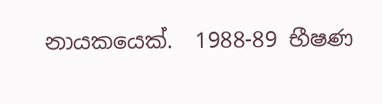නායකයෙක්.  1988-89 භීෂණ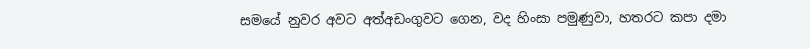සමයේ නුවර අවට අත්අඩංගුවට ගෙන, වද හිංසා පමුණුවා, හතරට කපා දමා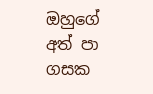ඔහුගේ අත් පා ගසක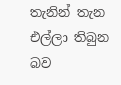තැනින් තැන එල්ලා තිබුන බව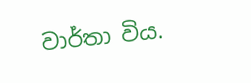වාර්තා විය.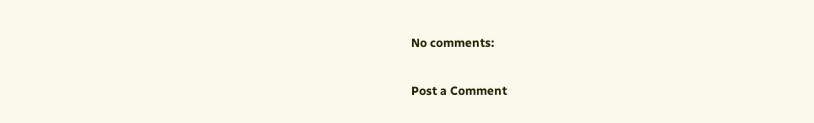No comments:

Post a Comment